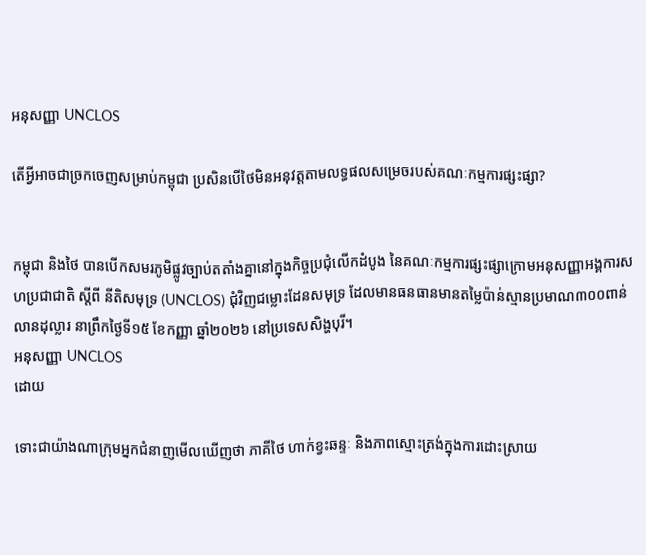អនុសញ្ញា UNCLOS

តើអ្វីអាចជាច្រកចេញសម្រាប់កម្ពុជា ប្រសិនបើថៃមិនអនុវត្តតាមលទ្ធផលសម្រេចរបស់គណៈកម្មការផ្សះផ្សា?


កម្ពុជា និងថៃ បានបើកសមរភូមិផ្លូវច្បាប់តតាំងគ្នានៅក្នុងកិច្ចប្រជុំលើកដំបូង នៃគណៈកម្មការផ្សះផ្សាក្រោមអនុសញ្ញាអង្គការសហប្រជាជាតិ ស្តីពី នីតិសមុទ្រ (UNCLOS) ជុំវិញជម្លោះដែនសមុទ្រ ដែលមានធនធានមានតម្លៃប៉ាន់ស្មានប្រមាណ៣០០ពាន់លានដុល្លារ នាព្រឹកថ្ងៃទី១៥ ខែកញ្ញា ឆ្នាំ២០២៦ នៅប្រទេសសិង្ហបុរី។
អនុសញ្ញា UNCLOS
ដោយ

ទោះជាយ៉ាងណាក្រុមអ្នកជំនាញមើលឃើញថា ភាគីថៃ ហាក់ខ្វះឆន្ទៈ និងភាពស្មោះត្រង់ក្នុងការដោះស្រាយ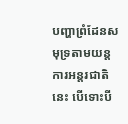បញ្ហាព្រំដែនសមុទ្រតាមយន្តការអន្តរជាតិនេះ បើទោះបី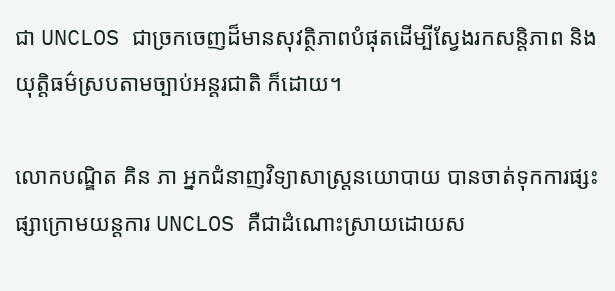ជា UNCLOS ជាច្រកចេញដ៏មានសុវត្ថិភាពបំផុតដើម្បីស្វែងរកសន្តិភាព និងយុត្តិធម៌ស្របតាមច្បាប់អន្តរជាតិ ក៏ដោយ។

លោកបណ្ឌិត គិន ភា អ្នកជំនាញវិទ្យាសាស្រ្តនយោបាយ បានចាត់ទុកការផ្សះផ្សាក្រោមយន្តការ UNCLOS គឺជាដំណោះស្រាយដោយស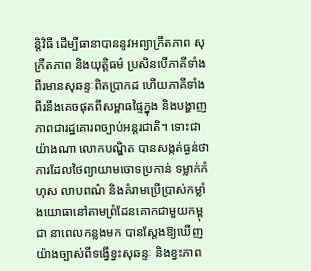ន្តិវិធី ដើម្បីធានាបាននូវអព្យាក្រឹតភាព សុក្រឹតភាព និងយុត្តិធម៌ ប្រសិនបើភាគីទាំងពីរមានសុឆន្ទៈពិតប្រាកដ ហើយភាគីទាំងពីរនឹងគេចផុតពីសម្ពាធផ្ទៃក្នុង និងបង្ហាញភាពជារដ្ឋគោរពច្បាប់អន្តរជាតិ។ ទោះជាយ៉ាងណា លោកបណ្ឌិត បានសង្កត់ធ្ងន់ថា ការដែលថៃព្យាយាមចោទប្រកាន់ ទម្លាក់កំហុស លាបពណ៌ និងគំរាមប្រើប្រាស់កម្លាំងយោធានៅតាមព្រំដែនគោកជាមួយកម្ពុជា នាពេលកន្លងមក បានស្តែងឱ្យឃើញយ៉ាងច្បាស់ពីទង្វើខ្វះសុឆន្ទៈ និងខ្វះភាព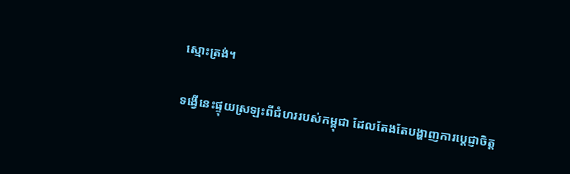ស្មោះត្រង់។

ទង្វើនេះផ្ទុយស្រឡះពីជំហររបស់កម្ពុជា ដែលតែងតែបង្ហាញការប្តេជ្ញាចិត្ត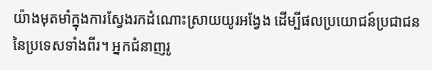យ៉ាងមុតមាំក្នុងការស្វែងរកដំណោះស្រាយយូរអង្វែង ដើម្បីផលប្រយោជន៍ប្រជាជន នៃប្រទេសទាំងពីរ។ អ្នកជំនាញរូ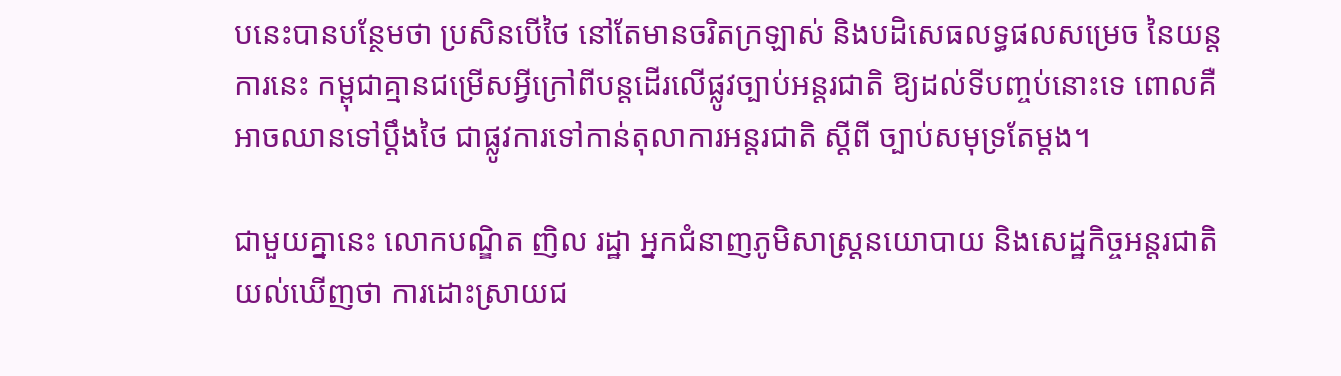បនេះបានបន្ថែមថា ប្រសិនបើថៃ នៅតែមានចរិតក្រឡាស់ និងបដិសេធលទ្ធផលសម្រេច នៃយន្តការនេះ កម្ពុជាគ្មានជម្រើសអ្វីក្រៅពីបន្តដើរលើផ្លូវច្បាប់អន្តរជាតិ ឱ្យដល់ទីបញ្ចប់នោះទេ ពោលគឺអាចឈានទៅប្តឹងថៃ ជាផ្លូវការទៅកាន់តុលាការអន្តរជាតិ ស្តីពី ច្បាប់សមុទ្រតែម្តង។

ជាមួយគ្នានេះ លោកបណ្ឌិត ញិល រដ្ឋា អ្នកជំនាញភូមិសាស្ត្រនយោបាយ និងសេដ្ឋកិច្ចអន្តរជាតិ យល់ឃើញថា ការដោះស្រាយជ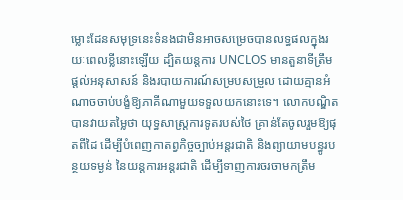ម្លោះដែនសមុទ្រនេះទំនងជាមិនអាចសម្រេចបានលទ្ធផលក្នុងរយៈពេលខ្លីនោះឡើយ ដ្បិតយន្តការ UNCLOS មានតួនាទីត្រឹមផ្តល់អនុសាសន៍ និងរបាយការណ៍សម្របសម្រួល ដោយគ្មានអំណាចចាប់បង្ខំឱ្យភាគីណាមួយទទួលយកនោះទេ។ លោកបណ្ឌិតបានវាយតម្លៃថា យុទ្ធសាស្ត្រការទូតរបស់ថៃ គ្រាន់តែចូលរួមឱ្យផុតពីដៃ ដើម្បីបំពេញកាតព្វកិច្ចច្បាប់អន្តរជាតិ និងព្យាយាមបន្ធូរបន្ថយទម្ងន់ នៃយន្តការអន្តរជាតិ ដើម្បីទាញការចរចាមកត្រឹម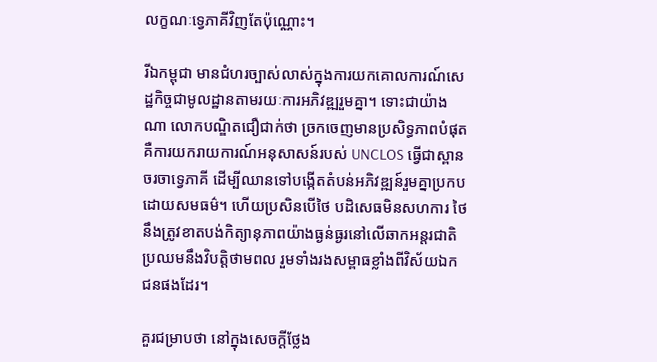លក្ខណៈទ្វេភាគីវិញតែប៉ុណ្ណោះ។

រីឯកម្ពុជា មានជំហរច្បាស់លាស់ក្នុងការយកគោលការណ៍សេដ្ឋកិច្ចជាមូលដ្ឋានតាមរយៈការអភិវឌ្ឍរួមគ្នា។ ទោះជាយ៉ាងណា លោកបណ្ឌិតជឿជាក់ថា ច្រកចេញមានប្រសិទ្ធភាពបំផុត គឺការយករាយការណ៍អនុសាសន៍របស់ UNCLOS ធ្វើជាស្ពានចរចាទ្វេភាគី ដើម្បីឈានទៅបង្កើតតំបន់អភិវឌ្ឍន៍រួមគ្នាប្រកបដោយសមធម៌។ ហើយប្រសិនបើថៃ បដិសេធមិនសហការ ថៃនឹងត្រូវខាតបង់កិត្យានុភាពយ៉ាងធ្ងន់ធ្ងរនៅលើឆាកអន្តរជាតិ ប្រឈមនឹងវិបត្តិថាមពល រួមទាំងរងសម្ពាធខ្លាំងពីវិស័យឯកជនផងដែរ។

គួរជម្រាបថា នៅក្នុងសេចក្តីថ្លែង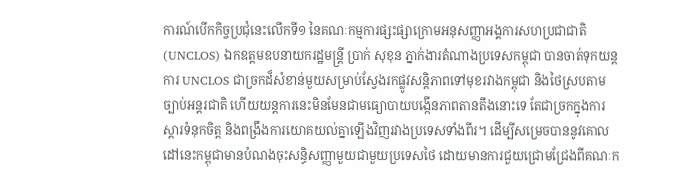ការណ៍បើកកិច្ចប្រជុំនេះលើកទី១ នៃគណៈកម្មការផ្សះផ្សាក្រោមអនុសញ្ញាអង្គការសហប្រជាជាតិ (UNCLOS) ឯកឧត្តមឧបនាយករដ្ឋមន្ត្រី ប្រាក់ សុខុន ភ្នាក់ងារតំណាងប្រទេសកម្ពុជា បានចាត់ទុកយន្តការ UNCLOS ជាច្រកដ៏សំខាន់មួយសម្រាប់ស្វែងរកផ្លូវសន្តិភាពទៅមុខរវាងកម្ពុជា និងថៃស្របតាមច្បាប់អន្តរជាតិ ហើយយន្តការនេះមិនមែនជាមធ្យោបាយបង្កើនភាពតានតឹងនោះទេ តែជាច្រកក្នុងការស្តារទំនុកចិត្ត និងពង្រឹងការយោគយល់គ្នាឡើងវិញរវាងប្រទេសទាំងពីរ។ ដើម្បីសម្រេចបាននូវគោលដៅនេះកម្ពុជាមានបំណងចុះសន្ធិសញ្ញាមួយជាមួយប្រទេសថៃ ដោយមានការជួយជ្រោមជ្រែងពីគណៈក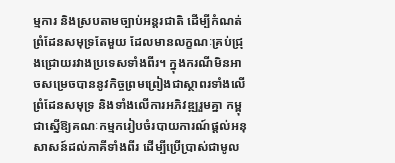ម្មការ និងស្របតាមច្បាប់អន្តរជាតិ ដើម្បីកំណត់ព្រំដែនសមុទ្រតែមួយ ដែលមានលក្ខណៈគ្រប់ជ្រុងជ្រោយរវាងប្រទេសទាំងពីរ។ ក្នុងករណីមិនអាចសម្រេចបាននូវកិច្ចព្រមព្រៀងជាស្ថាពរទាំងលើព្រំដែនសមុទ្រ និងទាំងលើការអភិវឌ្ឍរួមគ្នា កម្ពុជាស្នើឱ្យគណៈកម្មករៀបចំរបាយការណ៍ផ្ដល់អនុសាសន៍ដល់ភាគីទាំងពីរ ដើម្បីប្រើប្រាស់ជាមូល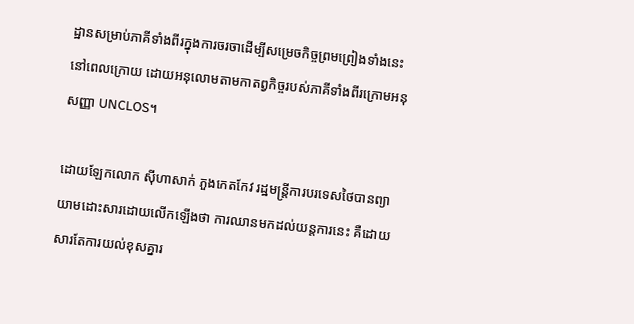ដ្ឋានសម្រាប់ភាគីទាំងពីរក្នុងការចរចាដើម្បីសម្រេចកិច្ចព្រមព្រៀងទាំងនេះនៅពេលក្រោយ ដោយអនុលោមតាមកាតព្វកិច្ចរបស់ភាគីទាំងពីរក្រោមអនុសញ្ញា UNCLOS។

ដោយឡែកលោក ស៊ីហាសាក់ ភួងកេតកែវ រដ្ឋមន្ត្រីការបរទេសថៃបានព្យាយាមដោះសារដោយលើកឡើងថា ការឈានមកដល់យន្តការនេះ គឺដោយសារតែការយល់ខុសគ្នារ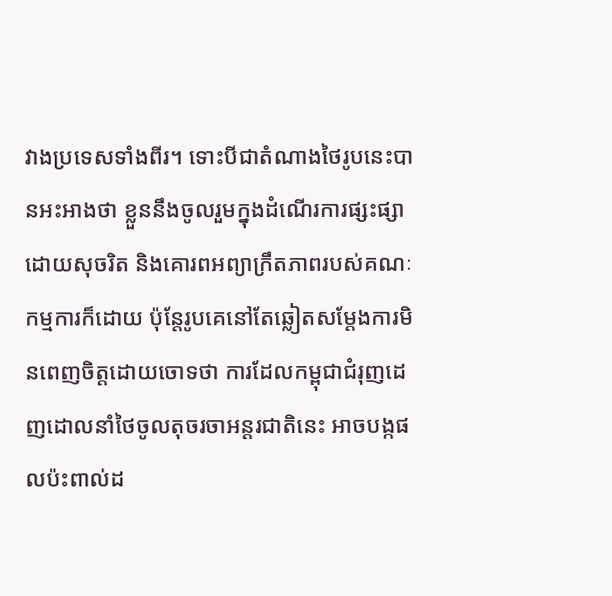វាងប្រទេសទាំងពីរ។ ទោះបីជាតំណាងថៃរូបនេះបានអះអាងថា ខ្លួននឹងចូលរួមក្នុងដំណើរការផ្សះផ្សាដោយសុចរិត និងគោរពអព្យាក្រឹតភាពរបស់គណៈកម្មការក៏ដោយ ប៉ុន្តែរូបគេនៅតែឆ្លៀតសម្តែងការមិនពេញចិត្តដោយចោទថា ការដែលកម្ពុជាជំរុញដេញដោលនាំថៃចូលតុចរចាអន្តរជាតិនេះ អាចបង្កផលប៉ះពាល់ដ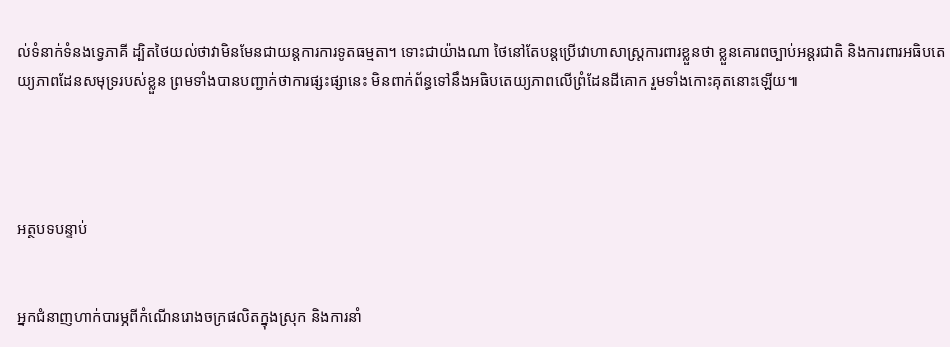ល់ទំនាក់ទំនងទ្វេភាគី ដ្បិតថៃយល់ថាវាមិនមែនជាយន្តការការទូតធម្មតា។ ទោះជាយ៉ាងណា ថៃនៅតែបន្តប្រើវោហាសាស្ត្រការពារខ្លួនថា ខ្លួនគោរពច្បាប់អន្តរជាតិ និងការពារអធិបតេយ្យភាពដែនសមុទ្ររបស់ខ្លួន ព្រមទាំងបានបញ្ជាក់ថាការផ្សះផ្សានេះ មិនពាក់ព័ន្ធទៅនឹងអធិបតេយ្យភាពលើព្រំដែនដីគោក រួមទាំងកោះគុតនោះឡើយ៕




អត្ថបទបន្ទាប់


អ្នកជំនាញហាក់បារម្ភពីកំណើនរោងចក្រផលិតក្នុងស្រុក និងការនាំ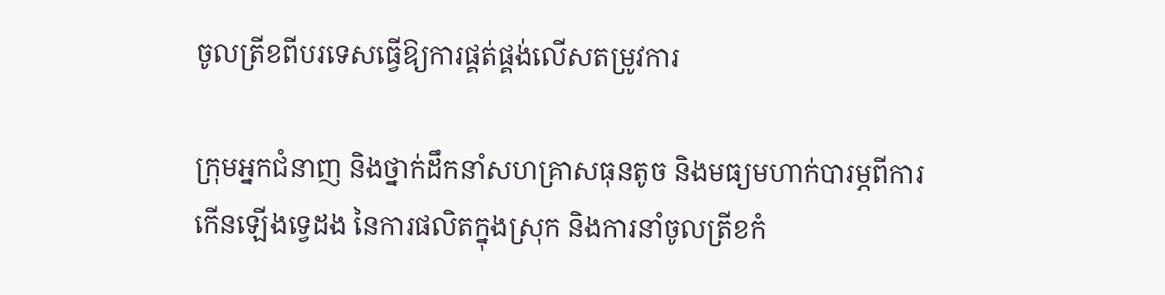ចូលត្រីខពីបរទេសធ្វើឱ្យការផ្គត់ផ្គង់លើសតម្រូវការ

ក្រុមអ្នកជំនាញ និងថ្នាក់ដឹកនាំសហគ្រាសធុនតូច និងមធ្យមហាក់បារម្ភពីការកើនឡើងទ្វេដង នៃការផលិតក្នុងស្រុក និងការនាំចូលត្រីខកំ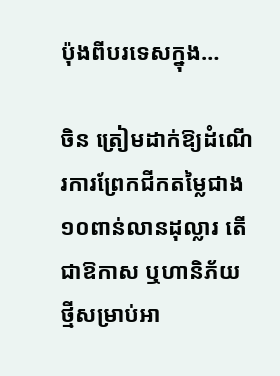ប៉ុងពីបរទេសក្នុង…

ចិន ត្រៀមដាក់ឱ្យដំណើរការព្រែកជីកតម្លៃជាង១០ពាន់លានដុល្លារ តើជាឱកាស ឬហានិភ័យថ្មីសម្រាប់អា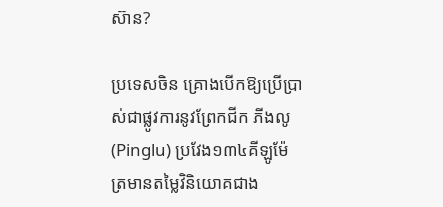ស៊ាន?

ប្រទេសចិន គ្រោងបើកឱ្យប្រើប្រាស់ជាផ្លូវការនូវព្រែកជីក ភីងលូ (Pinglu) ប្រវែង១៣៤គីឡូម៉ែត្រមានតម្លៃវិនិយោគជាង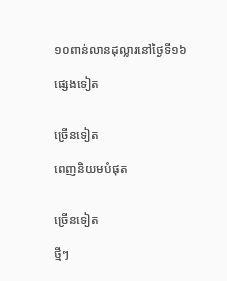១០ពាន់លានដុល្លារនៅថ្ងៃទី១៦

ផ្សេងទៀត


ច្រើនទៀត

ពេញនិយមបំផុត


ច្រើនទៀត

ថ្មីៗ